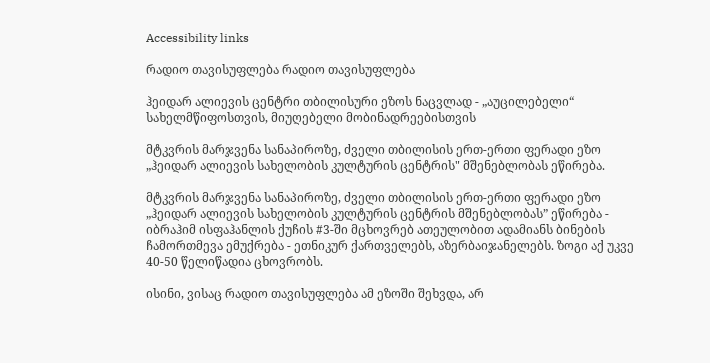Accessibility links

რადიო თავისუფლება რადიო თავისუფლება

ჰეიდარ ალიევის ცენტრი თბილისური ეზოს ნაცვლად - „აუცილებელი“  სახელმწიფოსთვის, მიუღებელი მობინადრეებისთვის

მტკვრის მარჯვენა სანაპიროზე, ძველი თბილისის ერთ-ერთი ფერადი ეზო „ჰეიდარ ალიევის სახელობის კულტურის ცენტრის" მშენებლობას ეწირება.

მტკვრის მარჯვენა სანაპიროზე, ძველი თბილისის ერთ-ერთი ფერადი ეზო „ჰეიდარ ალიევის სახელობის კულტურის ცენტრის მშენებლობას” ეწირება - იბრაჰიმ ისფაჰანლის ქუჩის #3-ში მცხოვრებ ათეულობით ადამიანს ბინების ჩამორთმევა ემუქრება - ეთნიკურ ქართველებს, აზერბაიჯანელებს. ზოგი აქ უკვე 40-50 წელიწადია ცხოვრობს.

ისინი, ვისაც რადიო თავისუფლება ამ ეზოში შეხვდა, არ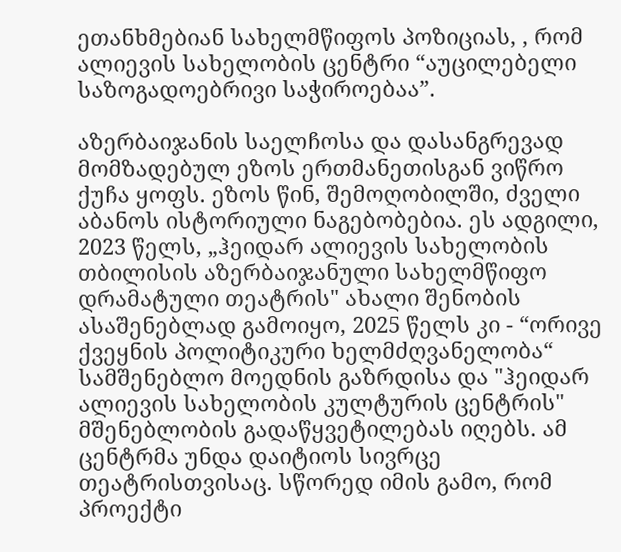ეთანხმებიან სახელმწიფოს პოზიციას, , რომ ალიევის სახელობის ცენტრი “აუცილებელი საზოგადოებრივი საჭიროებაა”.

აზერბაიჯანის საელჩოსა და დასანგრევად მომზადებულ ეზოს ერთმანეთისგან ვიწრო ქუჩა ყოფს. ეზოს წინ, შემოღობილში, ძველი აბანოს ისტორიული ნაგებობებია. ეს ადგილი, 2023 წელს, „ჰეიდარ ალიევის სახელობის თბილისის აზერბაიჯანული სახელმწიფო დრამატული თეატრის" ახალი შენობის ასაშენებლად გამოიყო, 2025 წელს კი - “ორივე ქვეყნის პოლიტიკური ხელმძღვანელობა“ სამშენებლო მოედნის გაზრდისა და "ჰეიდარ ალიევის სახელობის კულტურის ცენტრის" მშენებლობის გადაწყვეტილებას იღებს. ამ ცენტრმა უნდა დაიტიოს სივრცე თეატრისთვისაც. სწორედ იმის გამო, რომ პროექტი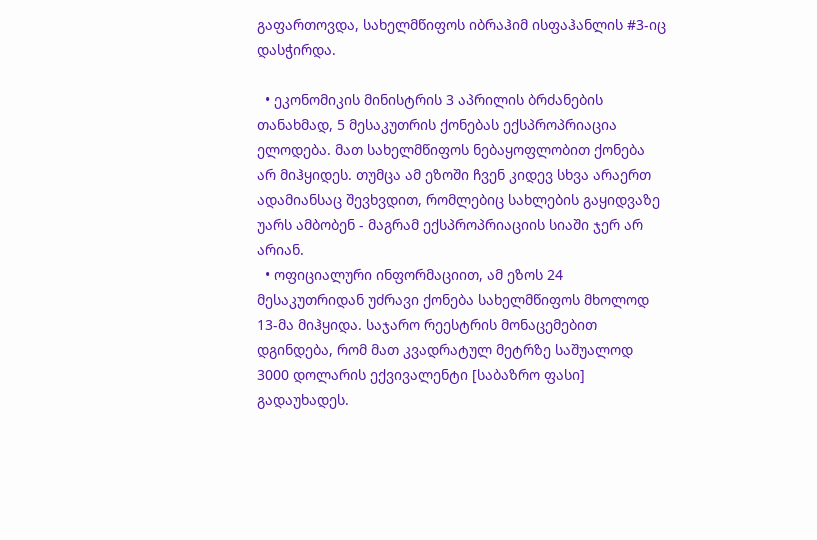გაფართოვდა, სახელმწიფოს იბრაჰიმ ისფაჰანლის #3-იც დასჭირდა.

  • ეკონომიკის მინისტრის 3 აპრილის ბრძანების თანახმად, 5 მესაკუთრის ქონებას ექსპროპრიაცია ელოდება. მათ სახელმწიფოს ნებაყოფლობით ქონება არ მიჰყიდეს. თუმცა ამ ეზოში ჩვენ კიდევ სხვა არაერთ ადამიანსაც შევხვდით, რომლებიც სახლების გაყიდვაზე უარს ამბობენ - მაგრამ ექსპროპრიაციის სიაში ჯერ არ არიან.
  • ოფიციალური ინფორმაციით, ამ ეზოს 24 მესაკუთრიდან უძრავი ქონება სახელმწიფოს მხოლოდ 13-მა მიჰყიდა. საჯარო რეესტრის მონაცემებით დგინდება, რომ მათ კვადრატულ მეტრზე საშუალოდ 3000 დოლარის ექვივალენტი [საბაზრო ფასი] გადაუხადეს.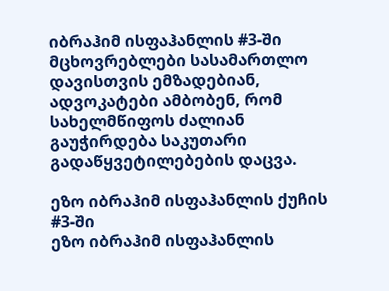იბრაჰიმ ისფაჰანლის #3-ში მცხოვრებლები სასამართლო დავისთვის ემზადებიან, ადვოკატები ამბობენ, რომ სახელმწიფოს ძალიან გაუჭირდება საკუთარი გადაწყვეტილებების დაცვა.

ეზო იბრაჰიმ ისფაჰანლის ქუჩის #3-ში
ეზო იბრაჰიმ ისფაჰანლის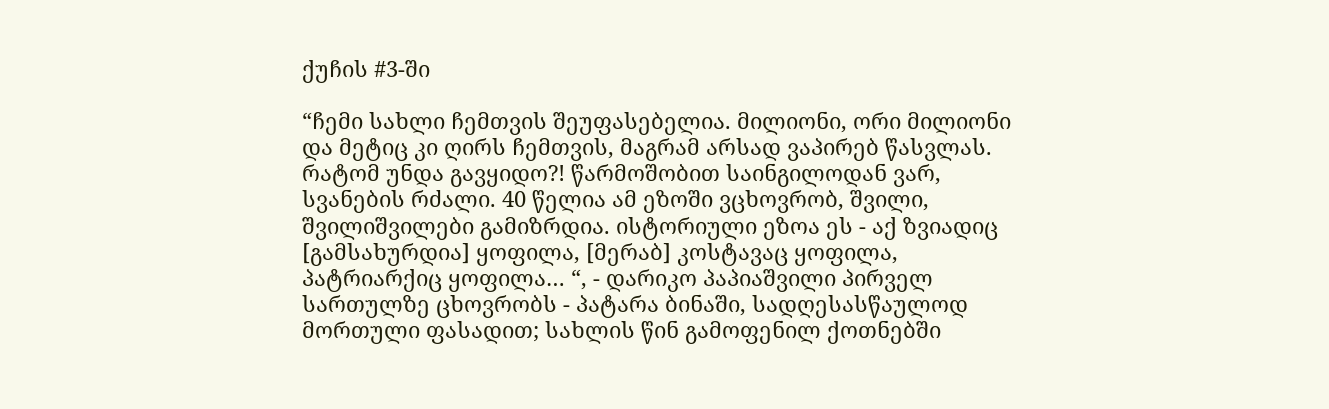ქუჩის #3-ში

“ჩემი სახლი ჩემთვის შეუფასებელია. მილიონი, ორი მილიონი და მეტიც კი ღირს ჩემთვის, მაგრამ არსად ვაპირებ წასვლას. რატომ უნდა გავყიდო?! წარმოშობით საინგილოდან ვარ, სვანების რძალი. 40 წელია ამ ეზოში ვცხოვრობ, შვილი, შვილიშვილები გამიზრდია. ისტორიული ეზოა ეს - აქ ზვიადიც [გამსახურდია] ყოფილა, [მერაბ] კოსტავაც ყოფილა, პატრიარქიც ყოფილა… “, - დარიკო პაპიაშვილი პირველ სართულზე ცხოვრობს - პატარა ბინაში, სადღესასწაულოდ მორთული ფასადით; სახლის წინ გამოფენილ ქოთნებში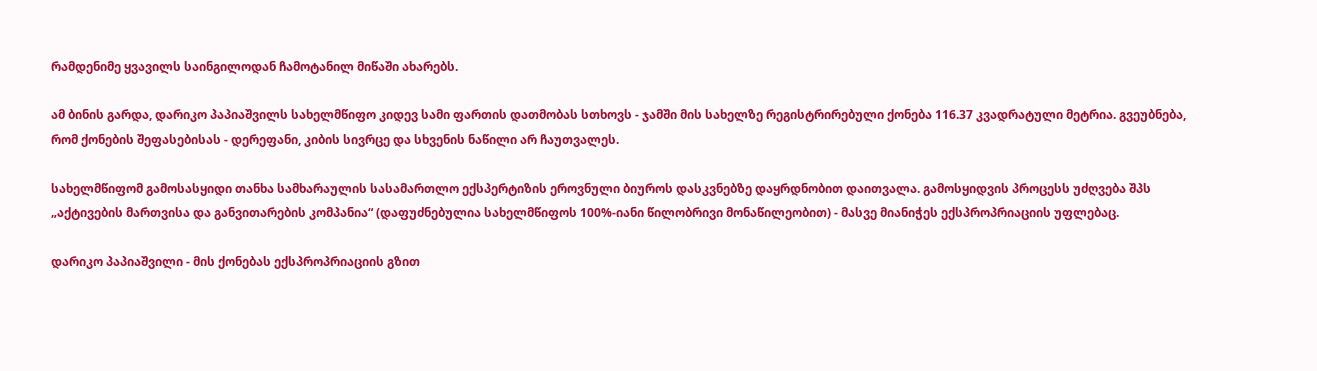რამდენიმე ყვავილს საინგილოდან ჩამოტანილ მიწაში ახარებს.

ამ ბინის გარდა, დარიკო პაპიაშვილს სახელმწიფო კიდევ სამი ფართის დათმობას სთხოვს - ჯამში მის სახელზე რეგისტრირებული ქონება 116.37 კვადრატული მეტრია. გვეუბნება, რომ ქონების შეფასებისას - დერეფანი, კიბის სივრცე და სხვენის ნაწილი არ ჩაუთვალეს.

სახელმწიფომ გამოსასყიდი თანხა სამხარაულის სასამართლო ექსპერტიზის ეროვნული ბიუროს დასკვნებზე დაყრდნობით დაითვალა. გამოსყიდვის პროცესს უძღვება შპს „აქტივების მართვისა და განვითარების კომპანია“ (დაფუძნებულია სახელმწიფოს 100%-იანი წილობრივი მონაწილეობით) - მასვე მიანიჭეს ექსპროპრიაციის უფლებაც.

დარიკო პაპიაშვილი - მის ქონებას ექსპროპრიაციის გზით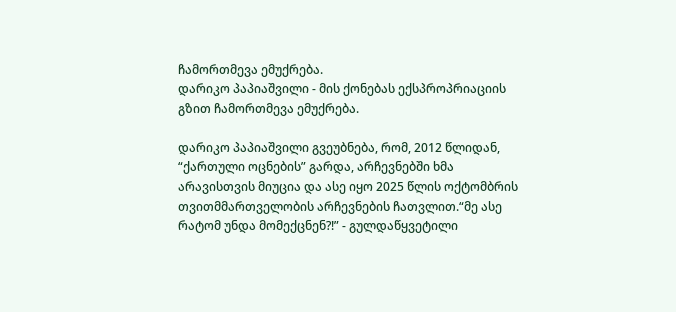ჩამორთმევა ემუქრება.
დარიკო პაპიაშვილი - მის ქონებას ექსპროპრიაციის გზით ჩამორთმევა ემუქრება.

დარიკო პაპიაშვილი გვეუბნება, რომ, 2012 წლიდან, “ქართული ოცნების” გარდა, არჩევნებში ხმა არავისთვის მიუცია და ასე იყო 2025 წლის ოქტომბრის თვითმმართველობის არჩევნების ჩათვლით.“მე ასე რატომ უნდა მომექცნენ?!” - გულდაწყვეტილი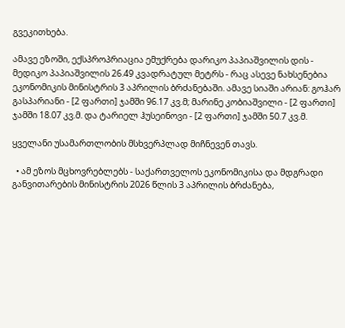გვეკითხება.

ამავე ეზოში, ექსპროპრიაცია ემუქრება დარიკო პაპიაშვილის დის - მედიკო პაპიაშვილის 26.49 კვადრატულ მეტრს - რაც ასევე ნახსენებია ეკონომიკის მინისტრის 3 აპრილის ბრძანებაში. ამავე სიაში არიან: გოჰარ გასპარიანი - [2 ფართი] ჯამში 96.17 კვ.მ; მარინე კობიაშვილი - [2 ფართი] ჯამში 18.07 კვ.მ. და ტარიელ ჰუსეინოვი - [2 ფართი] ჯამში 50.7 კვ.მ.

ყველანი უსამართლობის მსხვერპლად მიჩნევენ თავს.

  • ამ ეზოს მცხოვრებლებს - საქართველოს ეკონომიკისა და მდგრადი განვითარების მინისტრის 2026 წლის 3 აპრილის ბრძანება,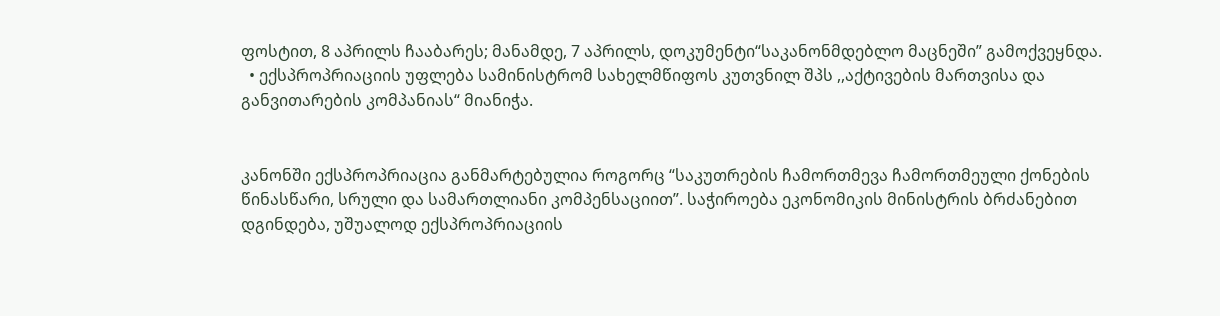ფოსტით, 8 აპრილს ჩააბარეს; მანამდე, 7 აპრილს, დოკუმენტი“საკანონმდებლო მაცნეში” გამოქვეყნდა.
  • ექსპროპრიაციის უფლება სამინისტრომ სახელმწიფოს კუთვნილ შპს ,,აქტივების მართვისა და განვითარების კომპანიას“ მიანიჭა.


კანონში ექსპროპრიაცია განმარტებულია როგორც “საკუთრების ჩამორთმევა ჩამორთმეული ქონების წინასწარი, სრული და სამართლიანი კომპენსაციით”. საჭიროება ეკონომიკის მინისტრის ბრძანებით დგინდება, უშუალოდ ექსპროპრიაციის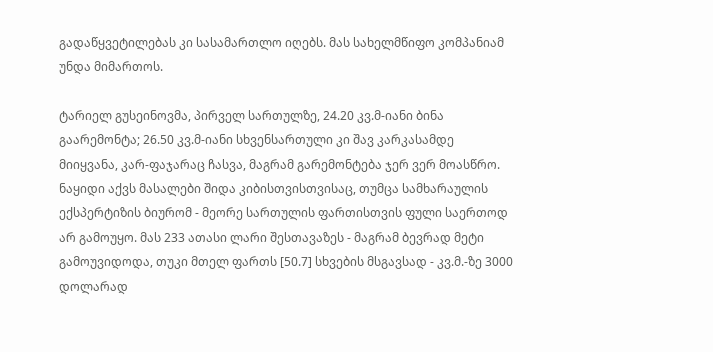გადაწყვეტილებას კი სასამართლო იღებს. მას სახელმწიფო კომპანიამ უნდა მიმართოს.

ტარიელ გუსეინოვმა, პირველ სართულზე, 24.20 კვ.მ-იანი ბინა გაარემონტა; 26.50 კვ.მ-იანი სხვენსართული კი შავ კარკასამდე მიიყვანა, კარ-ფაჯარაც ჩასვა, მაგრამ გარემონტება ჯერ ვერ მოასწრო. ნაყიდი აქვს მასალები შიდა კიბისთვისთვისაც, თუმცა სამხარაულის ექსპერტიზის ბიურომ - მეორე სართულის ფართისთვის ფული საერთოდ არ გამოუყო. მას 233 ათასი ლარი შესთავაზეს - მაგრამ ბევრად მეტი გამოუვიდოდა, თუკი მთელ ფართს [50.7] სხვების მსგავსად - კვ.მ.-ზე 3000 დოლარად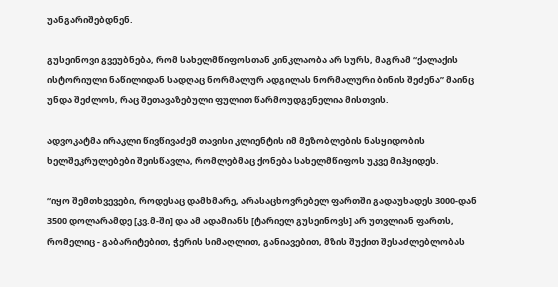უანგარიშებდნენ.

გუსეინოვი გვეუბნება, რომ სახელმწიფოსთან კინკლაობა არ სურს, მაგრამ “ქალაქის ისტორიული ნაწილიდან სადღაც ნორმალურ ადგილას ნორმალური ბინის შეძენა” მაინც უნდა შეძლოს, რაც შეთავაზებული ფულით წარმოუდგენელია მისთვის.

ადვოკატმა ირაკლი წივწივაძემ თავისი კლიენტის იმ მეზობლების ნასყიდობის ხელშეკრულებები შეისწავლა, რომლებმაც ქონება სახელმწიფოს უკვე მიჰყიდეს.

“იყო შემთხვევები, როდესაც დამხმარე, არასაცხოვრებელ ფართში გადაუხადეს 3000-დან 3500 დოლარამდე [კვ.მ-ში] და ამ ადამიანს [ტარიელ გუსეინოვს] არ უთვლიან ფართს, რომელიც - გაბარიტებით, ჭერის სიმაღლით, განიავებით, მზის შუქით შესაძლებლობას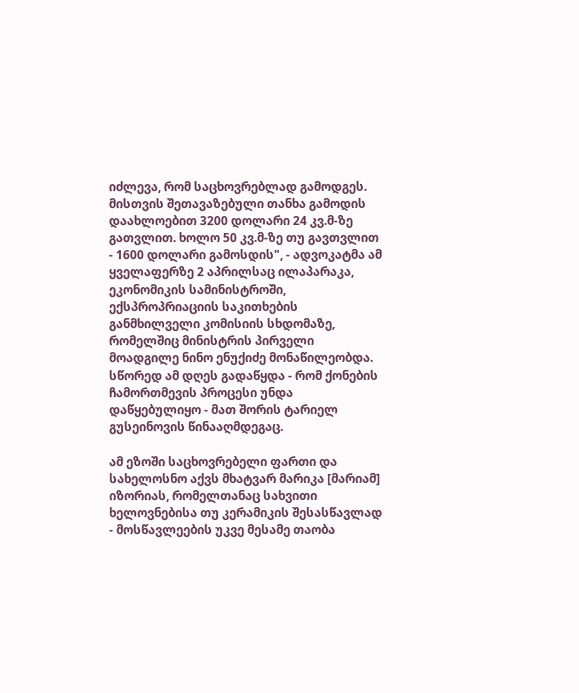იძლევა, რომ საცხოვრებლად გამოდგეს. მისთვის შეთავაზებული თანხა გამოდის დაახლოებით 3200 დოლარი 24 კვ.მ-ზე გათვლით. ხოლო 50 კვ.მ-ზე თუ გავთვლით - 1600 დოლარი გამოსდის", - ადვოკატმა ამ ყველაფერზე 2 აპრილსაც ილაპარაკა, ეკონომიკის სამინისტროში, ექსპროპრიაციის საკითხების განმხილველი კომისიის სხდომაზე, რომელშიც მინისტრის პირველი მოადგილე ნინო ენუქიძე მონაწილეობდა. სწორედ ამ დღეს გადაწყდა - რომ ქონების ჩამორთმევის პროცესი უნდა დაწყებულიყო - მათ შორის ტარიელ გუსეინოვის წინააღმდეგაც.

ამ ეზოში საცხოვრებელი ფართი და სახელოსნო აქვს მხატვარ მარიკა [მარიამ] იზორიას, რომელთანაც სახვითი ხელოვნებისა თუ კერამიკის შესასწავლად - მოსწავლეების უკვე მესამე თაობა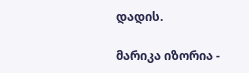დადის.

მარიკა იზორია -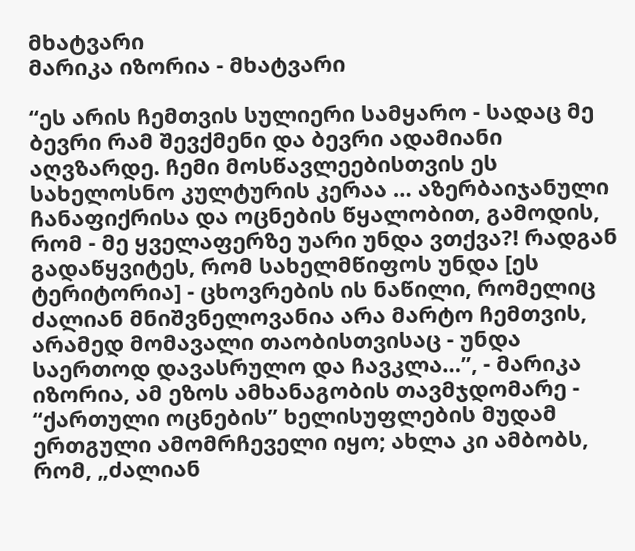მხატვარი
მარიკა იზორია - მხატვარი

“ეს არის ჩემთვის სულიერი სამყარო - სადაც მე ბევრი რამ შევქმენი და ბევრი ადამიანი აღვზარდე. ჩემი მოსწავლეებისთვის ეს სახელოსნო კულტურის კერაა … აზერბაიჯანული ჩანაფიქრისა და ოცნების წყალობით, გამოდის, რომ - მე ყველაფერზე უარი უნდა ვთქვა?! რადგან გადაწყვიტეს, რომ სახელმწიფოს უნდა [ეს ტერიტორია] - ცხოვრების ის ნაწილი, რომელიც ძალიან მნიშვნელოვანია არა მარტო ჩემთვის, არამედ მომავალი თაობისთვისაც - უნდა საერთოდ დავასრულო და ჩავკლა…”, - მარიკა იზორია, ამ ეზოს ამხანაგობის თავმჯდომარე - “ქართული ოცნების” ხელისუფლების მუდამ ერთგული ამომრჩეველი იყო; ახლა კი ამბობს, რომ, „ძალიან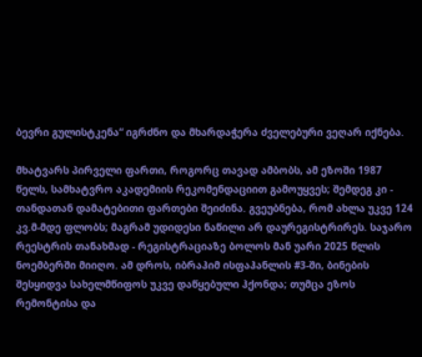ბევრი გულისტკენა“ იგრძნო და მხარდაჭერა ძველებური ვეღარ იქნება.

მხატვარს პირველი ფართი, როგორც თავად ამბობს, ამ ეზოში 1987 წელს, სამხატვრო აკადემიის რეკომენდაციით გამოუყვეს; შემდეგ კი - თანდათან დამატებითი ფართები შეიძინა. გვეუბნება, რომ ახლა უკვე 124 კვ.მ-მდე ფლობს; მაგრამ უდიდესი ნაწილი არ დაურეგისტრირეს. საჯარო რეესტრის თანახმად - რეგისტრაციაზე ბოლოს მან უარი 2025 წლის ნოემბერში მიიღო. ამ დროს, იბრაჰიმ ისფაჰანლის #3-ში, ბინების შესყიდვა სახელმწიფოს უკვე დაწყებული ჰქონდა; თუმცა ეზოს რემონტისა და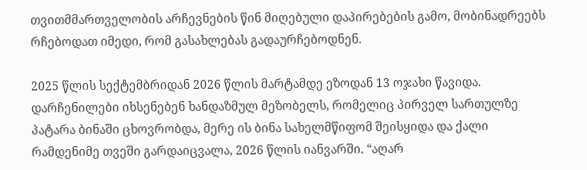თვითმმართველობის არჩევნების წინ მიღებული დაპირებების გამო, მობინადრეებს რჩებოდათ იმედი, რომ გასახლებას გადაურჩებოდნენ.

2025 წლის სექტემბრიდან 2026 წლის მარტამდე ეზოდან 13 ოჯახი წავიდა. დარჩენილები იხსენებენ ხანდაზმულ მეზობელს, რომელიც პირველ სართულზე პატარა ბინაში ცხოვრობდა, მერე ის ბინა სახელმწიფომ შეისყიდა და ქალი რამდენიმე თვეში გარდაიცვალა, 2026 წლის იანვარში. “აღარ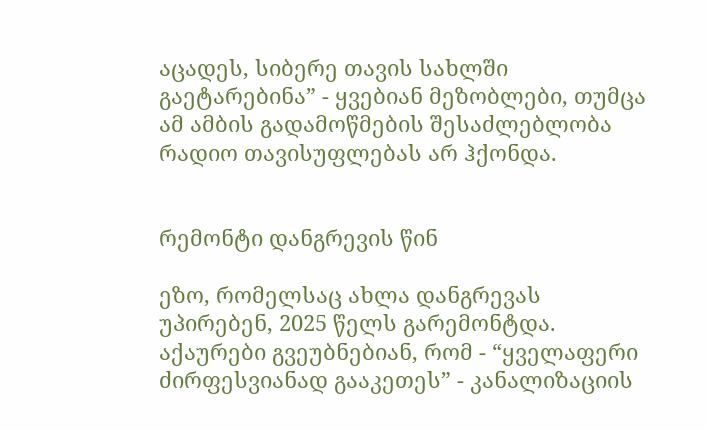აცადეს, სიბერე თავის სახლში გაეტარებინა” - ყვებიან მეზობლები, თუმცა ამ ამბის გადამოწმების შესაძლებლობა რადიო თავისუფლებას არ ჰქონდა.


რემონტი დანგრევის წინ

ეზო, რომელსაც ახლა დანგრევას უპირებენ, 2025 წელს გარემონტდა. აქაურები გვეუბნებიან, რომ - “ყველაფერი ძირფესვიანად გააკეთეს” - კანალიზაციის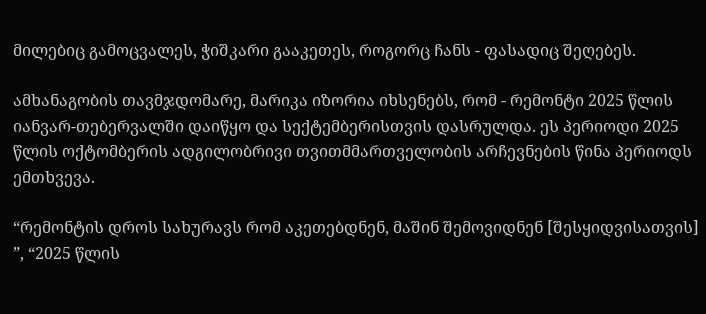მილებიც გამოცვალეს, ჭიშკარი გააკეთეს, როგორც ჩანს - ფასადიც შეღებეს.

ამხანაგობის თავმჯდომარე, მარიკა იზორია იხსენებს, რომ - რემონტი 2025 წლის იანვარ-თებერვალში დაიწყო და სექტემბერისთვის დასრულდა. ეს პერიოდი 2025 წლის ოქტომბერის ადგილობრივი თვითმმართველობის არჩევნების წინა პერიოდს ემთხვევა.

“რემონტის დროს სახურავს რომ აკეთებდნენ, მაშინ შემოვიდნენ [შესყიდვისათვის] ”, “2025 წლის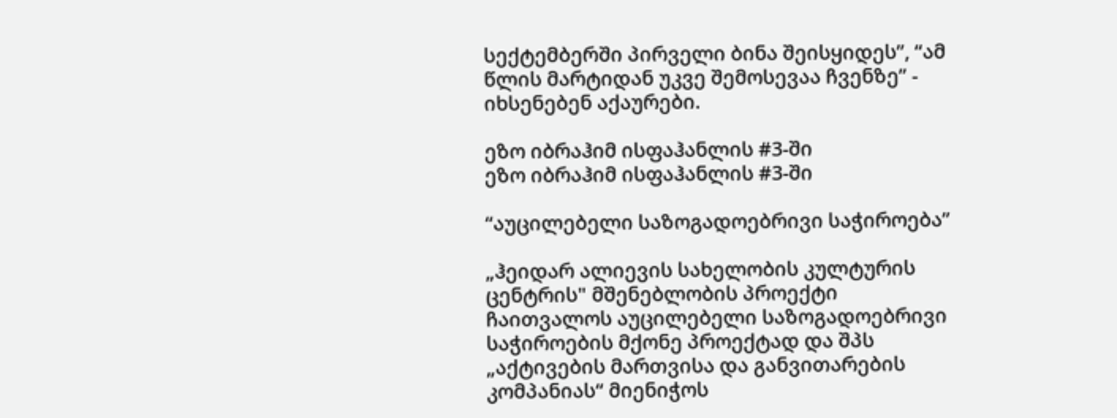სექტემბერში პირველი ბინა შეისყიდეს”, “ამ წლის მარტიდან უკვე შემოსევაა ჩვენზე” - იხსენებენ აქაურები.

ეზო იბრაჰიმ ისფაჰანლის #3-ში
ეზო იბრაჰიმ ისფაჰანლის #3-ში

“აუცილებელი საზოგადოებრივი საჭიროება”

„ჰეიდარ ალიევის სახელობის კულტურის ცენტრის" მშენებლობის პროექტი ჩაითვალოს აუცილებელი საზოგადოებრივი საჭიროების მქონე პროექტად და შპს „აქტივების მართვისა და განვითარების კომპანიას“ მიენიჭოს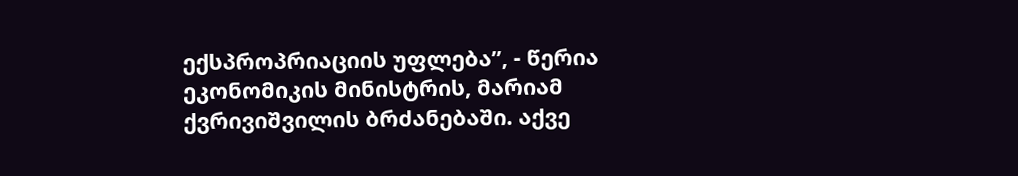ექსპროპრიაციის უფლება”, - წერია ეკონომიკის მინისტრის, მარიამ ქვრივიშვილის ბრძანებაში. აქვე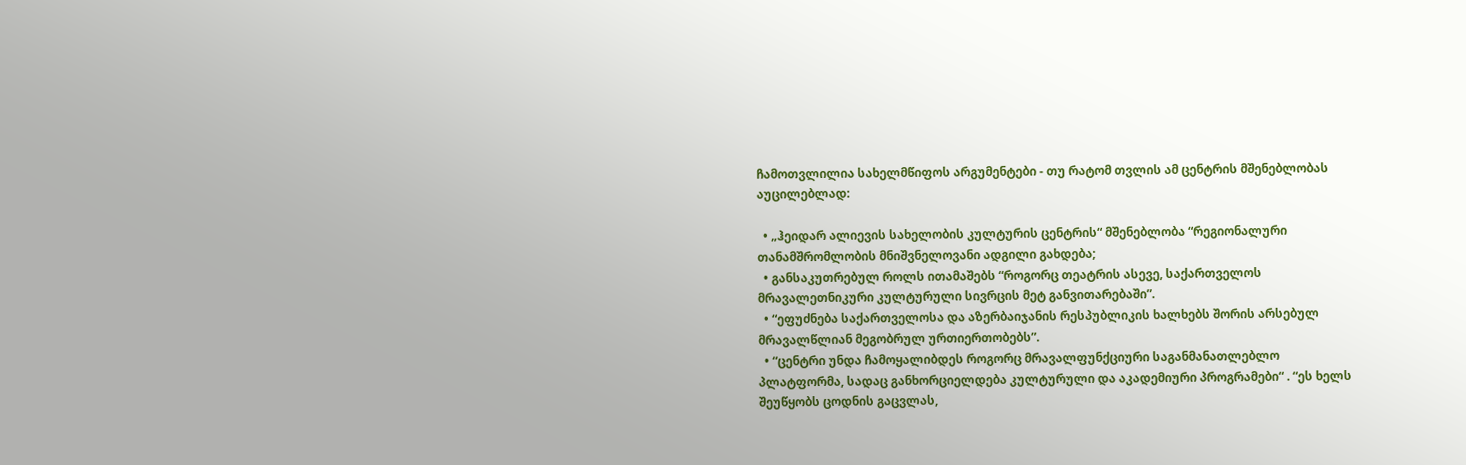ჩამოთვლილია სახელმწიფოს არგუმენტები - თუ რატომ თვლის ამ ცენტრის მშენებლობას აუცილებლად:

  • „ჰეიდარ ალიევის სახელობის კულტურის ცენტრის“ მშენებლობა “რეგიონალური თანამშრომლობის მნიშვნელოვანი ადგილი გახდება;
  • განსაკუთრებულ როლს ითამაშებს “როგორც თეატრის ასევე, საქართველოს მრავალეთნიკური კულტურული სივრცის მეტ განვითარებაში”.
  • “ეფუძნება საქართველოსა და აზერბაიჯანის რესპუბლიკის ხალხებს შორის არსებულ მრავალწლიან მეგობრულ ურთიერთობებს”.
  • “ცენტრი უნდა ჩამოყალიბდეს როგორც მრავალფუნქციური საგანმანათლებლო პლატფორმა, სადაც განხორციელდება კულტურული და აკადემიური პროგრამები“ . “ეს ხელს შეუწყობს ცოდნის გაცვლას,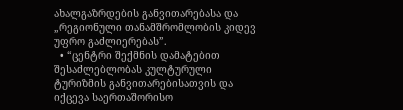ახალგაზრდების განვითარებასა და „რეგიონული თანამშრომლობის კიდევ უფრო გაძლიერებას”.
  • “ცენტრი შექმნის დამატებით შესაძლებლობას კულტურული ტურიზმის განვითარებისათვის და იქცევა საერთაშორისო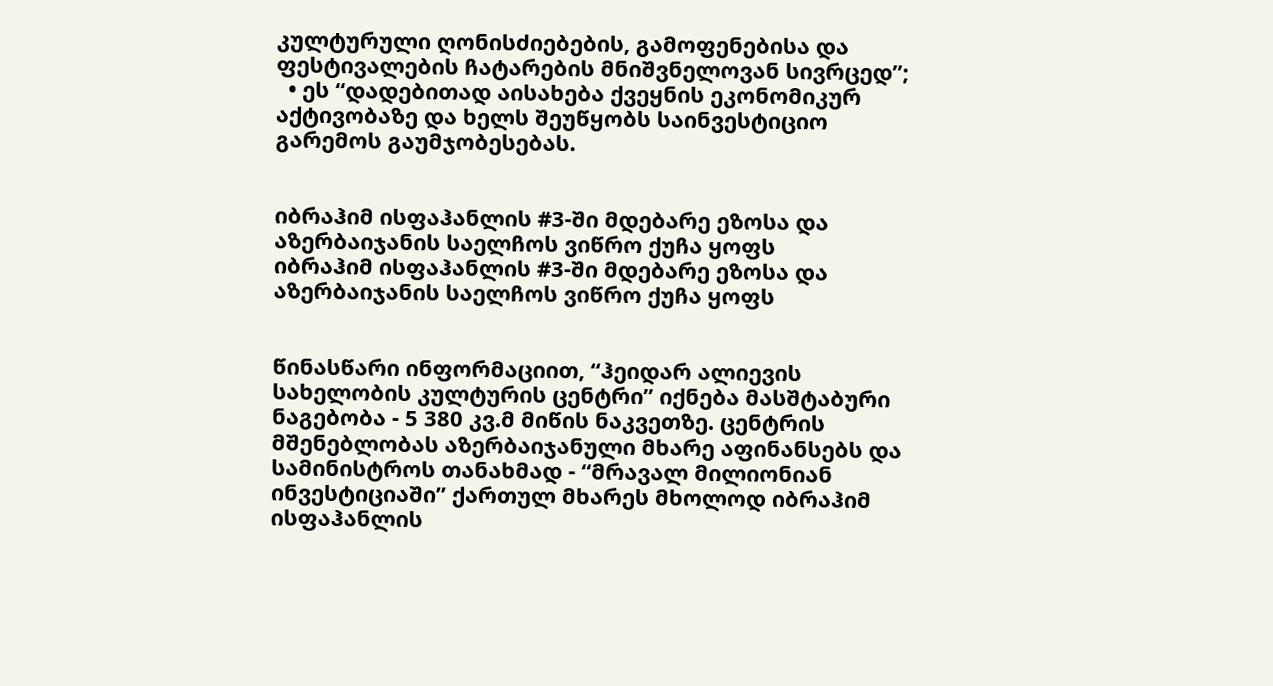კულტურული ღონისძიებების, გამოფენებისა და ფესტივალების ჩატარების მნიშვნელოვან სივრცედ”;
  • ეს “დადებითად აისახება ქვეყნის ეკონომიკურ აქტივობაზე და ხელს შეუწყობს საინვესტიციო გარემოს გაუმჯობესებას.


იბრაჰიმ ისფაჰანლის #3-ში მდებარე ეზოსა და აზერბაიჯანის საელჩოს ვიწრო ქუჩა ყოფს
იბრაჰიმ ისფაჰანლის #3-ში მდებარე ეზოსა და აზერბაიჯანის საელჩოს ვიწრო ქუჩა ყოფს


წინასწარი ინფორმაციით, “ჰეიდარ ალიევის სახელობის კულტურის ცენტრი” იქნება მასშტაბური ნაგებობა - 5 380 კვ.მ მიწის ნაკვეთზე. ცენტრის მშენებლობას აზერბაიჯანული მხარე აფინანსებს და სამინისტროს თანახმად - “მრავალ მილიონიან ინვესტიციაში” ქართულ მხარეს მხოლოდ იბრაჰიმ ისფაჰანლის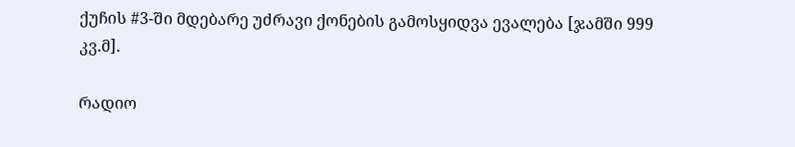ქუჩის #3-ში მდებარე უძრავი ქონების გამოსყიდვა ევალება [ჯამში 999 კვ.მ].

რადიო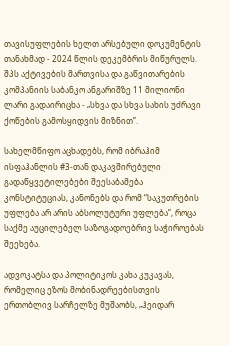თავისუფლების ხელთ არსებული დოკუმენტის თანახმად - 2024 წლის დეკემბრის მიწურულს. შპს აქტივების მართვისა და გაწვითარების კომპანიის საბანკო ანგარიშზე 11 მილიონი ლარი გადაირიცხა - „სხვა და სხვა სახის უძრავი ქოწების გამოსყიდვის მიზნით”.

სახელმწიფო აცხადებს, რომ იბრაჰიმ ისფაჰანლის #3-თან დაკავშირებული გადაწყვეტილებები შეესაბამება კონსტიტუციას, კანონებს და რომ “საკუთრების უფლება არ არის აბსოლუტური უფლება”, როცა საქმე აუცილებელ საზოგადოებრივ საჭიროებას შეეხება.

ადვოკატსა და პოლიტიკოს კახა კუკავას, რომელიც ეზოს მობინადრეებისთვის ერთობლივ სარჩელზე მუშაობს, „ჰეიდარ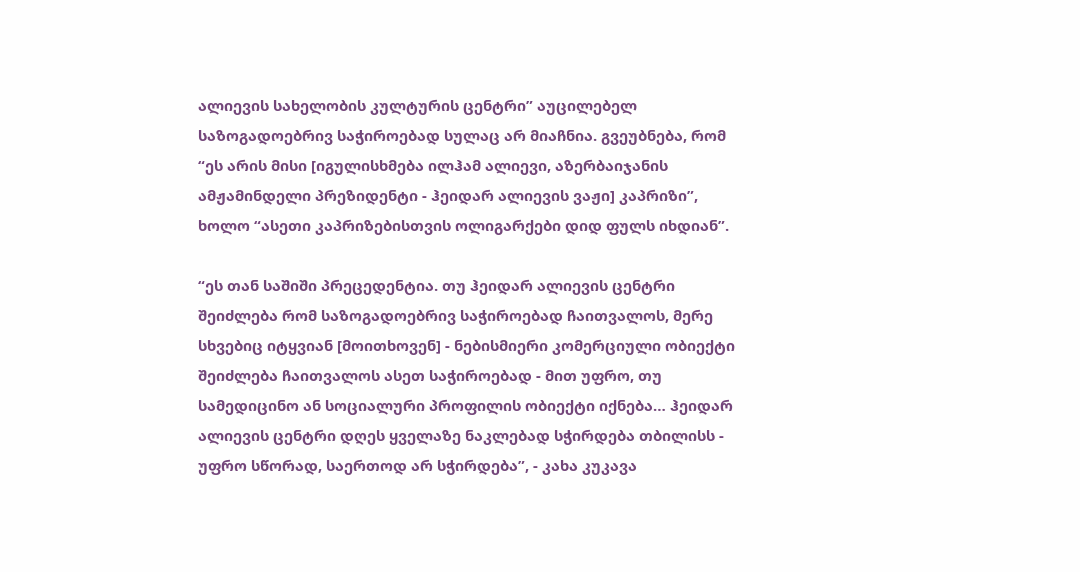ალიევის სახელობის კულტურის ცენტრი” აუცილებელ საზოგადოებრივ საჭიროებად სულაც არ მიაჩნია. გვეუბნება, რომ “ეს არის მისი [იგულისხმება ილჰამ ალიევი, აზერბაიჯანის ამჟამინდელი პრეზიდენტი - ჰეიდარ ალიევის ვაჟი] კაპრიზი”, ხოლო “ასეთი კაპრიზებისთვის ოლიგარქები დიდ ფულს იხდიან”.

“ეს თან საშიში პრეცედენტია. თუ ჰეიდარ ალიევის ცენტრი შეიძლება რომ საზოგადოებრივ საჭიროებად ჩაითვალოს, მერე სხვებიც იტყვიან [მოითხოვენ] - ნებისმიერი კომერციული ობიექტი შეიძლება ჩაითვალოს ასეთ საჭიროებად - მით უფრო, თუ სამედიცინო ან სოციალური პროფილის ობიექტი იქნება… ჰეიდარ ალიევის ცენტრი დღეს ყველაზე ნაკლებად სჭირდება თბილისს - უფრო სწორად, საერთოდ არ სჭირდება”, - კახა კუკავა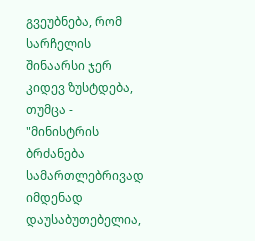გვეუბნება, რომ სარჩელის შინაარსი ჯერ კიდევ ზუსტდება, თუმცა - "მინისტრის ბრძანება სამართლებრივად იმდენად დაუსაბუთებელია,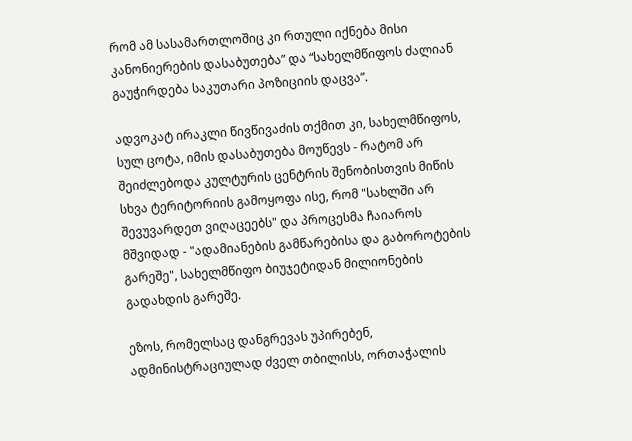რომ ამ სასამართლოშიც კი რთული იქნება მისი კანონიერების დასაბუთება” და “სახელმწიფოს ძალიან გაუჭირდება საკუთარი პოზიციის დაცვა”.

ადვოკატ ირაკლი წივწივაძის თქმით კი, სახელმწიფოს, სულ ცოტა, იმის დასაბუთება მოუწევს - რატომ არ შეიძლებოდა კულტურის ცენტრის შენობისთვის მიწის სხვა ტერიტორიის გამოყოფა ისე, რომ "სახლში არ შევუვარდეთ ვიღაცეებს" და პროცესმა ჩაიაროს მშვიდად - "ადამიანების გამწარებისა და გაბოროტების გარეშე", სახელმწიფო ბიუჯეტიდან მილიონების გადახდის გარეშე.

ეზოს, რომელსაც დანგრევას უპირებენ, ადმინისტრაციულად ძველ თბილისს, ორთაჭალის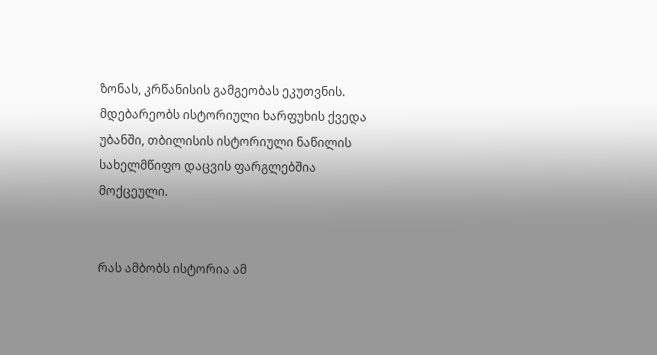ზონას, კრწანისის გამგეობას ეკუთვნის. მდებარეობს ისტორიული ხარფუხის ქვედა უბანში, თბილისის ისტორიული ნაწილის სახელმწიფო დაცვის ფარგლებშია მოქცეული.


რას ამბობს ისტორია ამ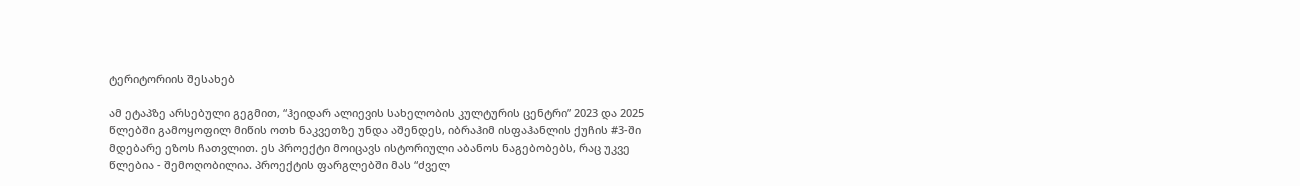ტერიტორიის შესახებ

ამ ეტაპზე არსებული გეგმით, “ჰეიდარ ალიევის სახელობის კულტურის ცენტრი” 2023 და 2025 წლებში გამოყოფილ მიწის ოთხ ნაკვეთზე უნდა აშენდეს, იბრაჰიმ ისფაჰანლის ქუჩის #3-ში მდებარე ეზოს ჩათვლით. ეს პროექტი მოიცავს ისტორიული აბანოს ნაგებობებს, რაც უკვე წლებია - შემოღობილია. პროექტის ფარგლებში მას “ძველ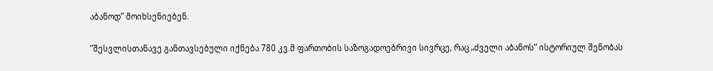აბანოდ” მოიხსენიებენ.

“შესვლისთანავე განთავსებული იქნება 780 კვ.მ ფართობის საზოგადოებრივი სივრცე, რაც „ძველი აბანოს“ ისტორიულ შენობას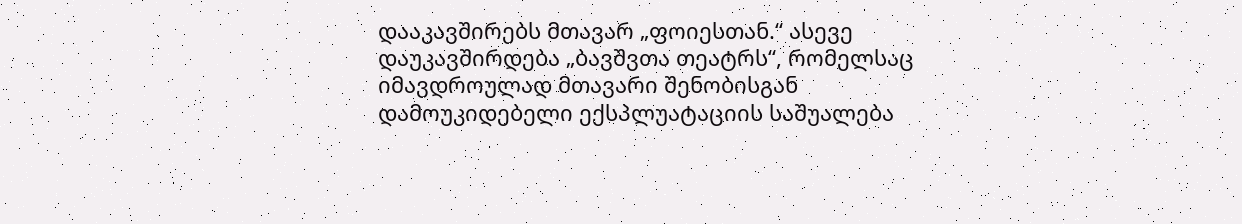დააკავშირებს მთავარ „ფოიესთან.“ ასევე დაუკავშირდება „ბავშვთა თეატრს“, რომელსაც იმავდროულად მთავარი შენობისგან დამოუკიდებელი ექსპლუატაციის საშუალება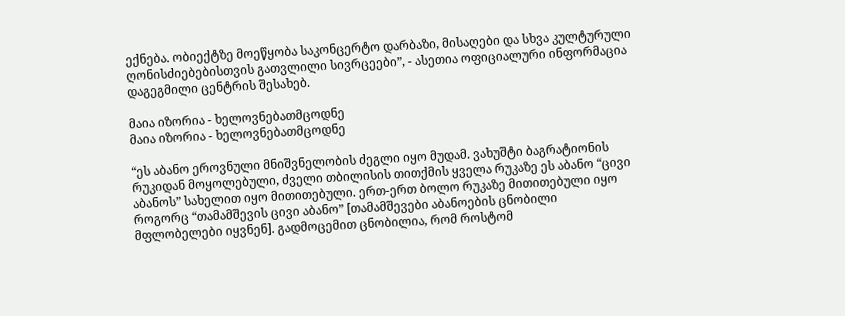ექნება. ობიექტზე მოეწყობა საკონცერტო დარბაზი, მისაღები და სხვა კულტურული ღონისძიებებისთვის გათვლილი სივრცეები”, - ასეთია ოფიციალური ინფორმაცია დაგეგმილი ცენტრის შესახებ.

მაია იზორია - ხელოვნებათმცოდნე
მაია იზორია - ხელოვნებათმცოდნე

“ეს აბანო ეროვნული მნიშვნელობის ძეგლი იყო მუდამ. ვახუშტი ბაგრატიონის რუკიდან მოყოლებული, ძველი თბილისის თითქმის ყველა რუკაზე ეს აბანო “ცივი აბანოს” სახელით იყო მითითებული. ერთ-ერთ ბოლო რუკაზე მითითებული იყო როგორც “თამამშევის ცივი აბანო” [თამამშევები აბანოების ცნობილი მფლობელები იყვნენ]. გადმოცემით ცნობილია, რომ როსტომ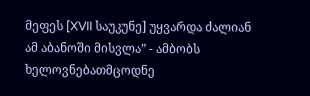მეფეს [XVII საუკუნე] უყვარდა ძალიან ამ აბანოში მისვლა” - ამბობს ხელოვნებათმცოდნე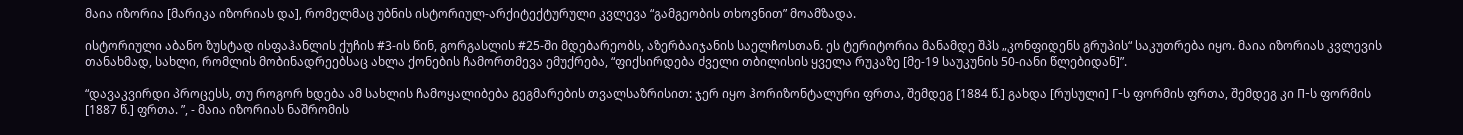მაია იზორია [მარიკა იზორიას და], რომელმაც უბნის ისტორიულ-არქიტექტურული კვლევა “გამგეობის თხოვნით” მოამზადა.

ისტორიული აბანო ზუსტად ისფაჰანლის ქუჩის #3-ის წინ, გორგასლის #25-ში მდებარეობს, აზერბაიჯანის საელჩოსთან. ეს ტერიტორია მანამდე შპს „კონფიდენს გრუპის“ საკუთრება იყო. მაია იზორიას კვლევის თანახმად, სახლი, რომლის მობინადრეებსაც ახლა ქონების ჩამორთმევა ემუქრება, “ფიქსირდება ძველი თბილისის ყველა რუკაზე [მე-19 საუკუნის 50-იანი წლებიდან]”.

“დავაკვირდი პროცესს, თუ როგორ ხდება ამ სახლის ჩამოყალიბება გეგმარების თვალსაზრისით: ჯერ იყო ჰორიზონტალური ფრთა, შემდეგ [1884 წ.] გახდა [რუსული] Г-ს ფორმის ფრთა, შემდეგ კი П-ს ფორმის [1887 წ.] ფრთა. ”, - მაია იზორიას ნაშრომის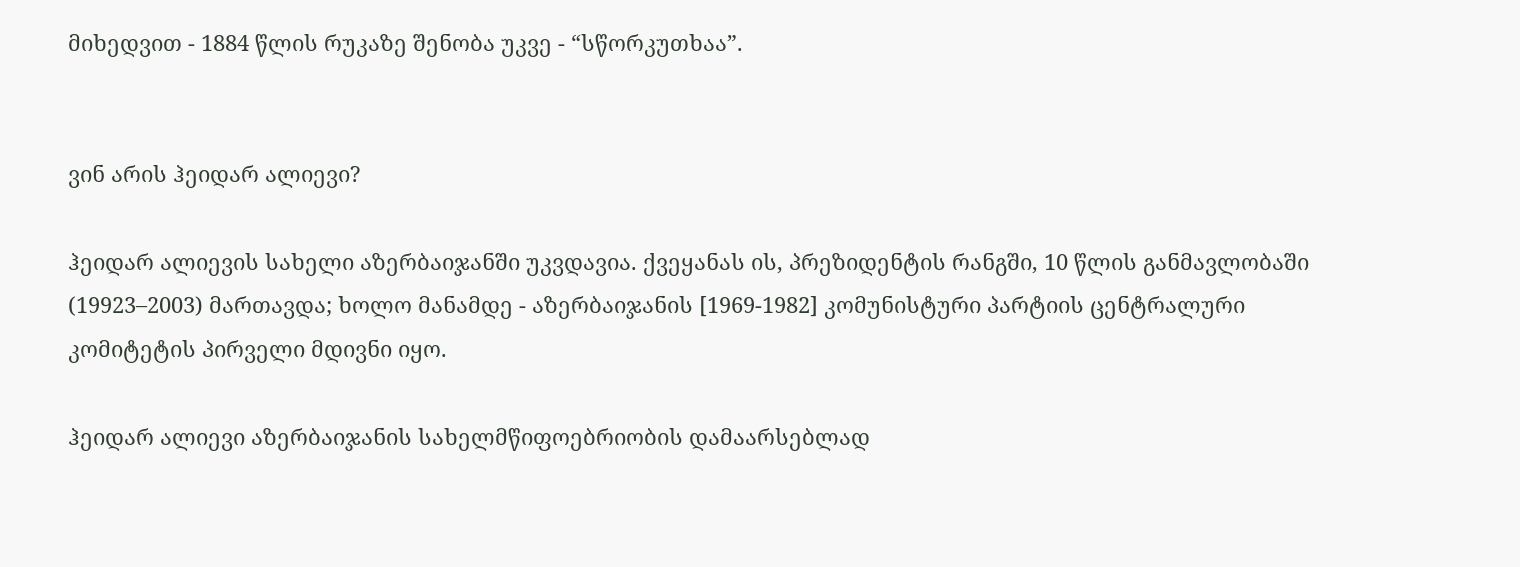მიხედვით - 1884 წლის რუკაზე შენობა უკვე - “სწორკუთხაა”.


ვინ არის ჰეიდარ ალიევი?

ჰეიდარ ალიევის სახელი აზერბაიჯანში უკვდავია. ქვეყანას ის, პრეზიდენტის რანგში, 10 წლის განმავლობაში (19923–2003) მართავდა; ხოლო მანამდე - აზერბაიჯანის [1969-1982] კომუნისტური პარტიის ცენტრალური კომიტეტის პირველი მდივნი იყო.

ჰეიდარ ალიევი აზერბაიჯანის სახელმწიფოებრიობის დამაარსებლად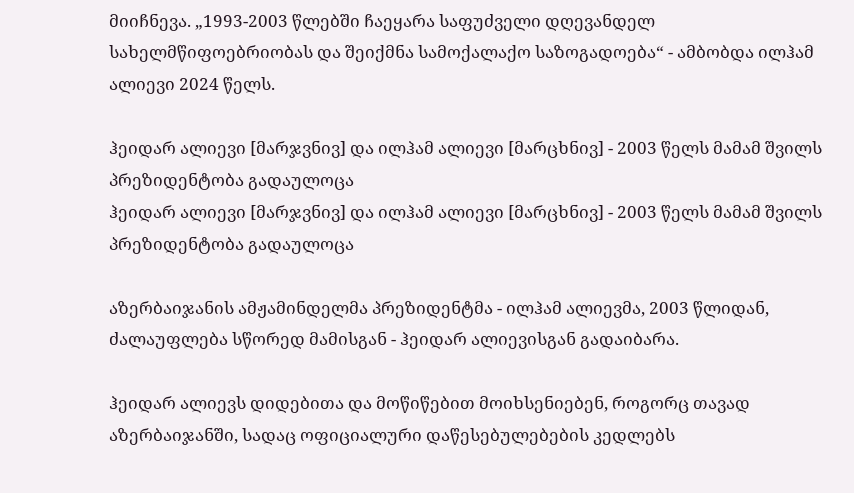მიიჩნევა. „1993-2003 წლებში ჩაეყარა საფუძველი დღევანდელ სახელმწიფოებრიობას და შეიქმნა სამოქალაქო საზოგადოება“ - ამბობდა ილჰამ ალიევი 2024 წელს.

ჰეიდარ ალიევი [მარჯვნივ] და ილჰამ ალიევი [მარცხნივ] - 2003 წელს მამამ შვილს პრეზიდენტობა გადაულოცა
ჰეიდარ ალიევი [მარჯვნივ] და ილჰამ ალიევი [მარცხნივ] - 2003 წელს მამამ შვილს პრეზიდენტობა გადაულოცა

აზერბაიჯანის ამჟამინდელმა პრეზიდენტმა - ილჰამ ალიევმა, 2003 წლიდან, ძალაუფლება სწორედ მამისგან - ჰეიდარ ალიევისგან გადაიბარა.

ჰეიდარ ალიევს დიდებითა და მოწიწებით მოიხსენიებენ, როგორც თავად აზერბაიჯანში, სადაც ოფიციალური დაწესებულებების კედლებს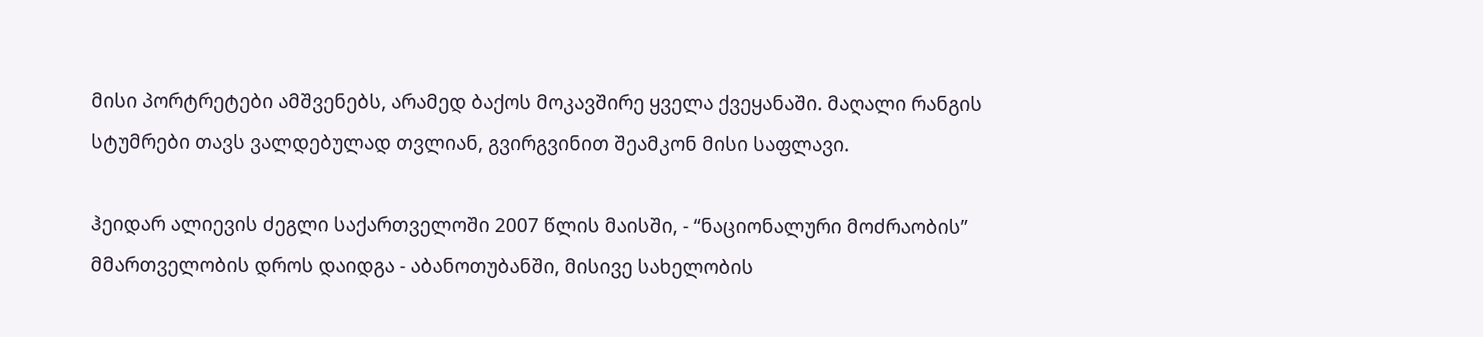მისი პორტრეტები ამშვენებს, არამედ ბაქოს მოკავშირე ყველა ქვეყანაში. მაღალი რანგის სტუმრები თავს ვალდებულად თვლიან, გვირგვინით შეამკონ მისი საფლავი.

ჰეიდარ ალიევის ძეგლი საქართველოში 2007 წლის მაისში, - “ნაციონალური მოძრაობის” მმართველობის დროს დაიდგა - აბანოთუბანში, მისივე სახელობის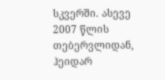სკვერში. ასევე 2007 წლის თებერვლიდან, ჰეიდარ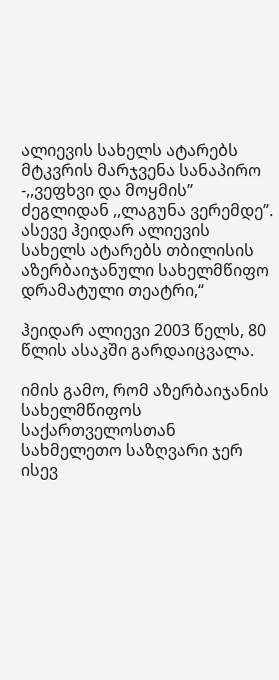ალიევის სახელს ატარებს მტკვრის მარჯვენა სანაპირო -,,ვეფხვი და მოყმის’’ ძეგლიდან ,,ლაგუნა ვერემდე”. ასევე ჰეიდარ ალიევის სახელს ატარებს თბილისის აზერბაიჯანული სახელმწიფო დრამატული თეატრი,“

ჰეიდარ ალიევი 2003 წელს, 80 წლის ასაკში გარდაიცვალა.

იმის გამო, რომ აზერბაიჯანის სახელმწიფოს საქართველოსთან სახმელეთო საზღვარი ჯერ ისევ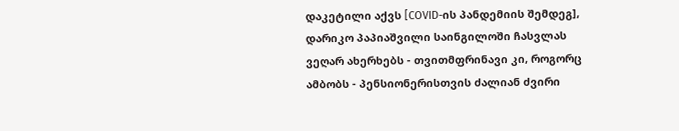დაკეტილი აქვს [COVID-ის პანდემიის შემდეგ], დარიკო პაპიაშვილი საინგილოში ჩასვლას ვეღარ ახერხებს - თვითმფრინავი კი, როგორც ამბობს - პენსიონერისთვის ძალიან ძვირი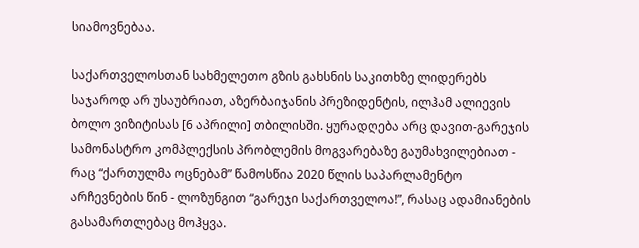სიამოვნებაა.

საქართველოსთან სახმელეთო გზის გახსნის საკითხზე ლიდერებს საჯაროდ არ უსაუბრიათ, აზერბაიჯანის პრეზიდენტის, ილჰამ ალიევის ბოლო ვიზიტისას [6 აპრილი] თბილისში. ყურადღება არც დავით-გარეჯის სამონასტრო კომპლექსის პრობლემის მოგვარებაზე გაუმახვილებიათ - რაც “ქართულმა ოცნებამ” წამოსწია 2020 წლის საპარლამენტო არჩევნების წინ - ლოზუნგით “გარეჯი საქართველოა!”, რასაც ადამიანების გასამართლებაც მოჰყვა.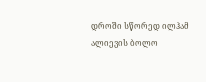დროში სწორედ ილჰამ ალიევის ბოლო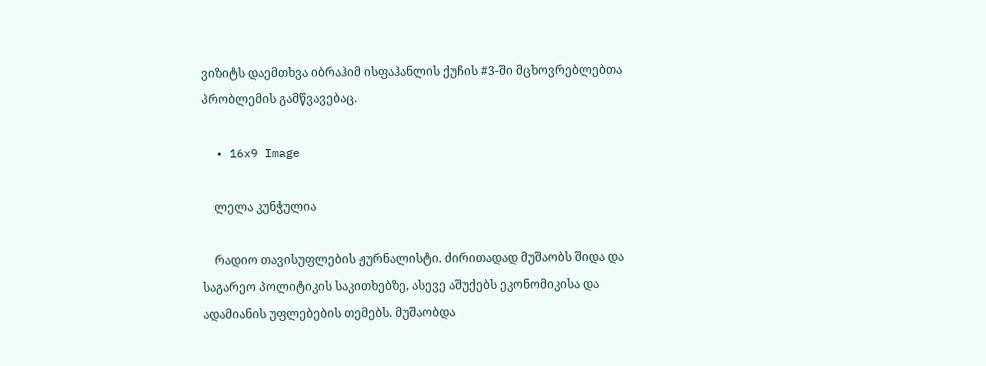ვიზიტს დაემთხვა იბრაჰიმ ისფაჰანლის ქუჩის #3-ში მცხოვრებლებთა პრობლემის გამწვავებაც.

  • 16x9 Image

    ლელა კუნჭულია

    რადიო თავისუფლების ჟურნალისტი. ძირითადად მუშაობს შიდა და საგარეო პოლიტიკის საკითხებზე, ასევე აშუქებს ეკონომიკისა და ადამიანის უფლებების თემებს. მუშაობდა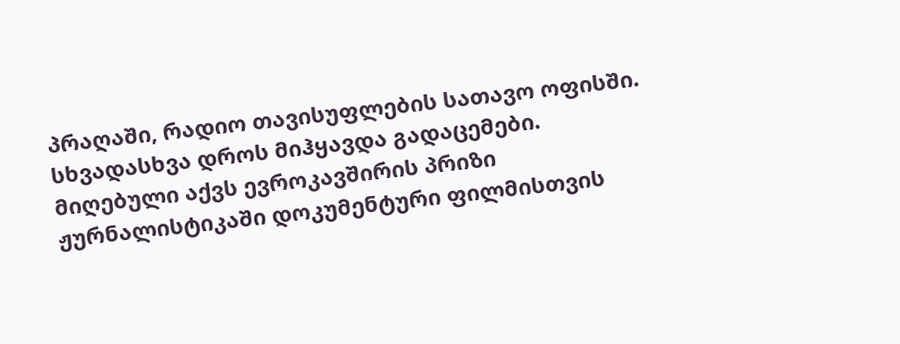პრაღაში, რადიო თავისუფლების სათავო ოფისში. სხვადასხვა დროს მიჰყავდა გადაცემები. მიღებული აქვს ევროკავშირის პრიზი ჟურნალისტიკაში დოკუმენტური ფილმისთვის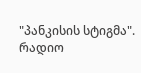"პანკისის სტიგმა".  რადიო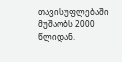თავისუფლებაში მუშაობს 2000 წლიდან.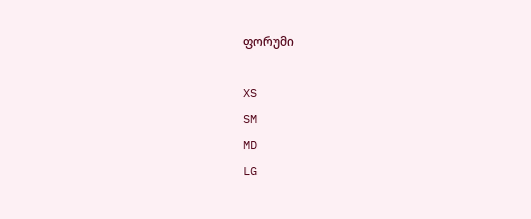ფორუმი

XS
SM
MD
LG